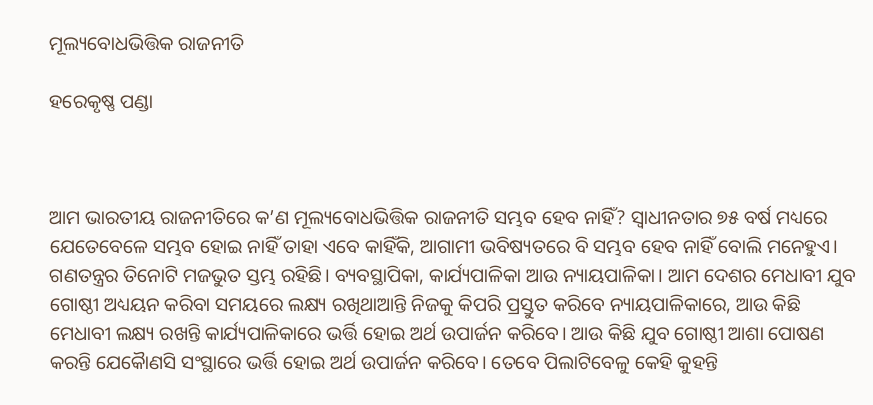ମୂଲ୍ୟବୋଧଭିତ୍ତିକ ରାଜନୀତି

ହରେକୃଷ୍ଣ ପଣ୍ଡା



ଆମ ଭାରତୀୟ ରାଜନୀତିରେ କ’ଣ ମୂଲ୍ୟବୋଧଭିତ୍ତିକ ରାଜନୀତି ସମ୍ଭବ ହେବ ନାହିଁ? ସ୍ବାଧୀନତାର ୭୫ ବର୍ଷ ମଧ୍ୟରେ ଯେତେବେଳେ ସମ୍ଭବ ହୋଇ ନାହିଁ ତାହା ଏବେ କାହିଁକି, ଆଗାମୀ ଭବିଷ୍ୟତରେ ବି ସମ୍ଭବ ହେବ ନାହିଁ ବୋଲି ମନେହୁଏ।
ଗଣତନ୍ତ୍ରର ତିନୋଟି ମଜଭୁତ ସ୍ତମ୍ଭ ରହିଛି। ବ୍ୟବସ୍ଥାପିକା, କାର୍ଯ୍ୟପାଳିକା ଆଉ ନ୍ୟାୟପାଳିକା। ଆମ ଦେଶର ମେଧାବୀ ଯୁବ ଗୋଷ୍ଠୀ ଅଧ୍ୟୟନ କରିବା ସମୟରେ ଲକ୍ଷ୍ୟ ରଖିଥାଆନ୍ତି ନିଜକୁ କିପରି ପ୍ରସ୍ତୁତ କରିବେ ନ୍ୟାୟପାଳିକାରେ, ଆଉ କିଛି ମେଧାବୀ ଲକ୍ଷ୍ୟ ରଖନ୍ତି କାର୍ଯ୍ୟପାଳିକାରେ ଭର୍ତ୍ତି ହୋଇ ଅର୍ଥ ଉପାର୍ଜନ କରିବେ। ଆଉ କିଛି ଯୁବ ଗୋଷ୍ଠୀ ଆଶା ପୋଷଣ କରନ୍ତି ଯେକୈାଣସି ସଂସ୍ଥାରେ ଭର୍ତ୍ତି ହୋଇ ଅର୍ଥ ଉପାର୍ଜନ କରିବେ। ତେବେ ପିଲାଟିବେଳୁ କେହି କୁହନ୍ତି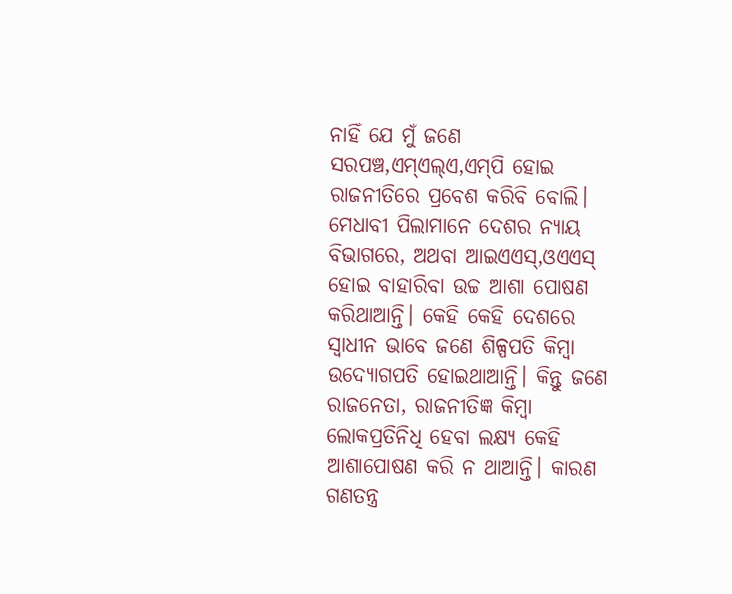ନାହିଁ ଯେ ମୁଁ ଜଣେ ସରପଞ୍ଚ,ଏମ୍‌ଏଲ୍‌ଏ,ଏମ୍‌ପି ହୋଇ ରାଜନୀତିରେ ପ୍ରବେଶ କରିବି ବୋଲି। ମେଧାବୀ ପିଲାମାନେ ଦେଶର ନ୍ୟାୟ ବିଭାଗରେ, ଅଥବା ଆଇଏଏସ୍‌,ଓଏଏସ୍‌ ହୋଇ ବାହାରିବା ଉଚ୍ଚ ଆଶା ପୋଷଣ କରିଥାଆନ୍ତି। କେହି କେହି ଦେଶରେ ସ୍ବାଧୀନ ଭାବେ ଜଣେ ଶିଳ୍ପପତି କିମ୍ବା ଉଦ୍ୟୋଗପତି ହୋଇଥାଆନ୍ତି। କିନ୍ତୁ ଜଣେ ରାଜନେତା, ରାଜନୀତିଜ୍ଞ କିମ୍ବା ଲୋକପ୍ରତିନିଧି ହେବା ଲକ୍ଷ୍ୟ କେହି ଆଶାପୋଷଣ କରି ନ ଥାଆନ୍ତି। କାରଣ ଗଣତନ୍ତ୍ର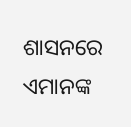ଶାସନରେ ଏମାନଙ୍କ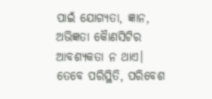ପାଇଁ ଯୋଗ୍ୟତା, ଜ୍ଞାନ, ଅଭିଜ୍ଞତା କୈାଣସିଟିର ଆବଶ୍ୟକତା ନ ଥାଏ।
ତେବେ ପରିସ୍ଥିତି, ପରିବେଶ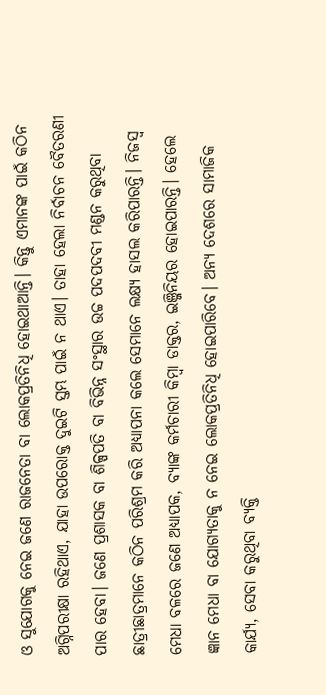ଓ ସୁଯୋଗକୁ ନେଇ ଜଣେ ରାଜନେତା ବା ଲୋକପ୍ରତିନିଧି ହୋଇଥାଆନ୍ତି। କିନ୍ତୁ ଏମାନଙ୍କ ପାଇଁ କଠିନ ଅଗ୍ନିପରୀକ୍ଷା ରହିଥାଏ, ଯାହା ଉପରୋକ୍ତ ଦୁଇଟି ସ୍ତମ୍ଭ ପାଇଁ ନ ଥାଏ। ତାହା ହେଲା ନିର୍ବାଚନ ବୈତରଣୀ ପାର ହେବା। ଜଣେ ପ୍ରଶାସକ ବା ଶିଳ୍ପପତି ବା ବିଭିନ୍ନ ସଂସ୍ଥାର ଉଚ୍ଚ ପଦପଦବୀ ମଣ୍ଡନ କରୁଥିବା ଛାତ୍ରୀଛାତ୍ରମାନେ କଠିନ ପରିଶ୍ରମ କରି ଅଧ୍ୟାପନା କଲେ ସେମାନେ ଲକ୍ଷ୍ୟ ହାସଲ କରିପାରନ୍ତି। ନିଜସ୍ବ ମେଧା ବଳରେ ଜଣେ ଅଧ୍ୟାପକ, ବ୍ୟାଙ୍କ କର୍ମଚାରୀ କିମ୍ବା ଡାକ୍ତର, ଇଞ୍ଜିନିୟର ହୋଇପାରନ୍ତି। ହେଲେ ଜ୍ଞାନ ମେଧା ବା ଯୋଗ୍ୟତାକୁ ନ ନେଇ ଲୋକପ୍ରତିନିଧି ହୋଇପାରିବେ। ଅନ୍ୟ ଦେଶରେ ସାମାଜିକ କାର୍ଯ୍ୟ, ସେବା କରୁଥିବା ବ୍ୟକ୍ତି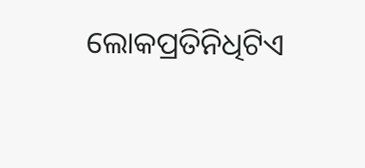ଲୋକପ୍ରତିନିଧିଟିଏ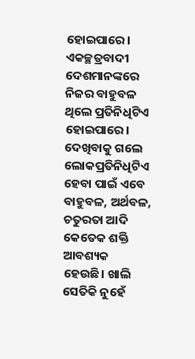ହୋଇପାରେ। ଏକଚ୍ଛତ୍ରବାଦୀ ଦେଶମାନଙ୍କରେ ନିଜର ବାହୁବଳ ଥିଲେ ପ୍ରତିନିଧିଟିଏ ହୋଇପାରେ। ଦେଖିବାକୁ ଗଲେ ଲୋକପ୍ରତିନିଧିଟିଏ ହେବା ପାଇଁ ଏବେ ବାହୁବଳ, ଅର୍ଥବଳ, ଚତୁରତା ଆଦି କେତେକ ଶକ୍ତି ଆବଶ୍ୟକ ହେଉଛି। ଖାଲି ସେତିକି ନୁହେଁ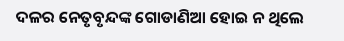ଦଳର ନେତୃବୃନ୍ଦଙ୍କ ଗୋଡାଣିଆ ହୋଇ ନ ଥିଲେ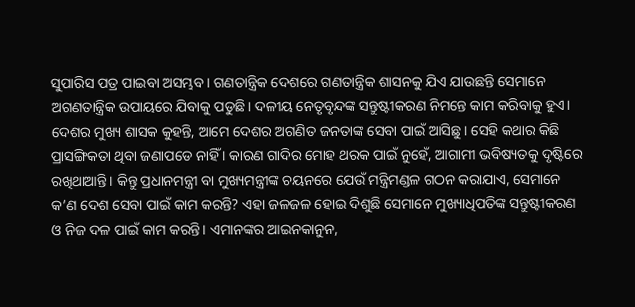ସୁପାରିସ ପତ୍ର ପାଇବା ଅସମ୍ଭବ। ଗଣତାନ୍ତ୍ରିକ ଦେଶରେ ଗଣତାନ୍ତ୍ରିକ ଶାସନକୁ ଯିଏ ଯାଉଛନ୍ତି ସେମାନେ ଅଗଣତାନ୍ତ୍ରିକ ଉପାୟରେ ଯିବାକୁ ପଡୁଛି। ଦଳୀୟ ନେତୃବୃନ୍ଦଙ୍କ ସନ୍ତୁଷ୍ଟୀକରଣ ନିମନ୍ତେ କାମ କରିବାକୁ ହୁଏ। ଦେଶର ମୁଖ୍ୟ ଶାସକ କୁହନ୍ତି, ଆମେ ଦେଶର ଅଗଣିତ ଜନତାଙ୍କ ସେବା ପାଇଁ ଆସିଛୁ। ସେହି କଥାର କିଛି ପ୍ରାସଙ୍ଗିକତା ଥିବା ଜଣାପଡେ ନାହିଁ । କାରଣ ଗାଦିର ମୋହ ଥରକ ପାଇଁ ନୁହେଁ, ଆଗାମୀ ଭବିଷ୍ୟତକୁ ଦୃଷ୍ଟିରେ ରଖିଥାଆନ୍ତି। କିନ୍ତୁ ପ୍ରଧାନମନ୍ତ୍ରୀ ବା ମୁଖ୍ୟମନ୍ତ୍ରୀଙ୍କ ଚୟନରେ ଯେଉଁ ମନ୍ତ୍ରିମଣ୍ଡଳ ଗଠନ କରାଯାଏ, ସେମାନେ କ’ଣ ଦେଶ ସେବା ପାଇଁ କାମ କରନ୍ତି? ଏହା ଜଳଜଳ ହୋଇ ଦିଶୁଛି ସେମାନେ ମୁଖ୍ୟାଧିପତିଙ୍କ ସନ୍ତୁଷ୍ଟୀକରଣ ଓ ନିଜ ଦଳ ପାଇଁ କାମ କରନ୍ତି। ଏମାନଙ୍କର ଆଇନକାନୁନ,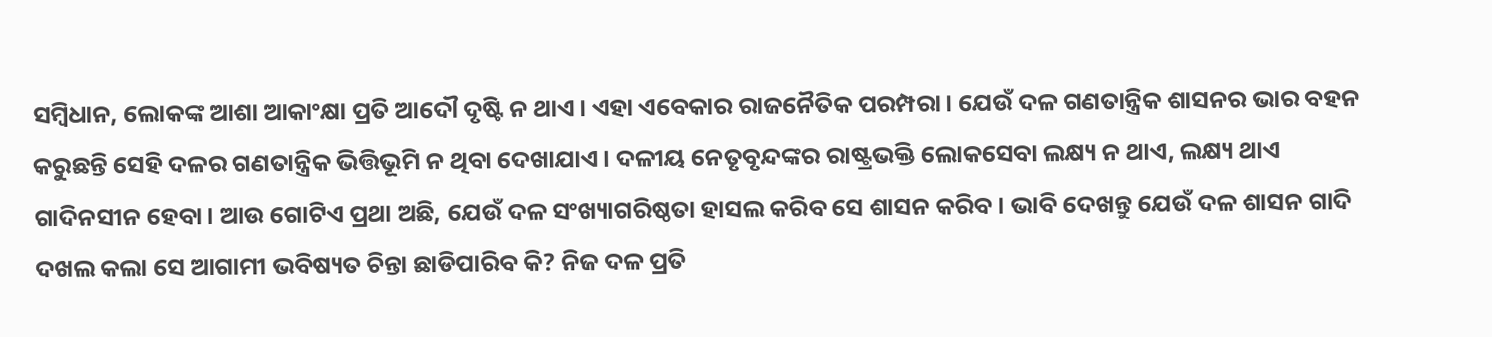ସମ୍ବିଧାନ, ଲୋକଙ୍କ ଆଶା ଆକାଂକ୍ଷା ପ୍ରତି ଆଦୌ ଦୃଷ୍ଟି ନ ଥାଏ। ଏହା ଏବେକାର ରାଜନୈତିକ ପରମ୍ପରା। ଯେଉଁ ଦଳ ଗଣତାନ୍ତ୍ରିକ ଶାସନର ଭାର ବହନ କରୁଛନ୍ତି ସେହି ଦଳର ଗଣତାନ୍ତ୍ରିକ ଭିତ୍ତିଭୂମି ନ ଥିବା ଦେଖାଯାଏ। ଦଳୀୟ ନେତୃବୃନ୍ଦଙ୍କର ରାଷ୍ଟ୍ରଭକ୍ତି ଲୋକସେବା ଲକ୍ଷ୍ୟ ନ ଥାଏ, ଲକ୍ଷ୍ୟ ଥାଏ ଗାଦିନସୀନ ହେବା। ଆଉ ଗୋଟିଏ ପ୍ରଥା ଅଛି, ଯେଉଁ ଦଳ ସଂଖ୍ୟାଗରିଷ୍ଠତା ହାସଲ କରିବ ସେ ଶାସନ କରିବ। ଭାବି ଦେଖନ୍ତୁ ଯେଉଁ ଦଳ ଶାସନ ଗାଦି ଦଖଲ କଲା ସେ ଆଗାମୀ ଭବିଷ୍ୟତ ଚିନ୍ତା ଛାଡିପାରିବ କି? ନିଜ ଦଳ ପ୍ରତି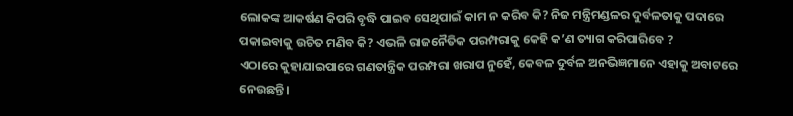ଲୋକଙ୍କ ଆକର୍ଷଣ କିପରି ବୃଦ୍ଧି ପାଇବ ସେଥିପାଇଁ କାମ ନ କରିବ କି? ନିଜ ମନ୍ତ୍ରିମଣ୍ଡଳର ଦୁର୍ବଳତାକୁ ପଦାରେ ପକାଇବାକୁ ଉଚିତ ମଣିବ କି? ଏଭଳି ରାଜନୈତିକ ପରମ୍ପରାକୁ କେହି କ’ଣ ତ୍ୟାଗ କରିପାରିବେ ?
ଏଠାରେ କୁହାଯାଇପାରେ ଗଣତାନ୍ତ୍ରିକ ପରମ୍ପରା ଖରାପ ନୁହେଁ, କେବଳ ଦୁର୍ବଳ ଅନଭିଜ୍ଞମାନେ ଏହାକୁ ଅବାଟରେ ନେଉଛନ୍ତି।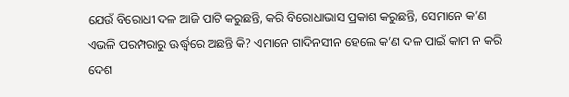ଯେଉଁ ବିରୋଧୀ ଦଳ ଆଜି ପାଟି କରୁଛନ୍ତି, କରି ବିରୋଧାଭାସ ପ୍ରକାଶ କରୁଛନ୍ତି, ସେମାନେ କ’ଣ ଏଭଳି ପରମ୍ପରାରୁ ଊର୍ଦ୍ଧ୍ୱରେ ଅଛନ୍ତି କି? ଏମାନେ ଗାଦିନସୀନ ହେଲେ କ’ଣ ଦଳ ପାଇଁ କାମ ନ କରି ଦେଶ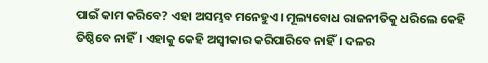ପାଇଁ କାମ କରିବେ? ଏହା ଅସମ୍ଭବ ମନେହୁଏ। ମୂଲ୍ୟବୋଧ ରାଜନୀତିକୁ ଧରିଲେ କେହି ତିଷ୍ଠିବେ ନାହିଁ। ଏହାକୁ କେହି ଅସ୍ବୀକାର କରିପାରିବେ ନାହିଁ। ଦଳର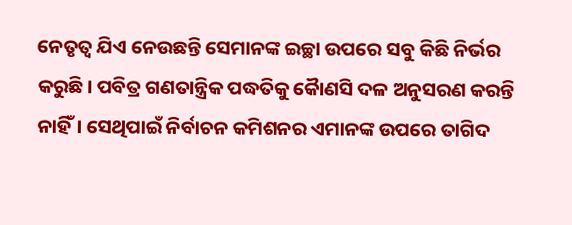ନେତୃତ୍ୱ ଯିଏ ନେଉଛନ୍ତି ସେମାନଙ୍କ ଇଚ୍ଛା ଉପରେ ସବୁ କିଛି ନିର୍ଭର କରୁଛି। ପବିତ୍ର ଗଣତାନ୍ତ୍ରିକ ପଦ୍ଧତିକୁ କୈାଣସି ଦଳ ଅନୁସରଣ କରନ୍ତି ନାହିଁ। ସେଥିପାଇଁ ନିର୍ବାଚନ କମିଶନର ଏମାନଙ୍କ ଉପରେ ତାଗିଦ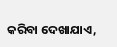କରିବା ଦେଖାଯାଏ,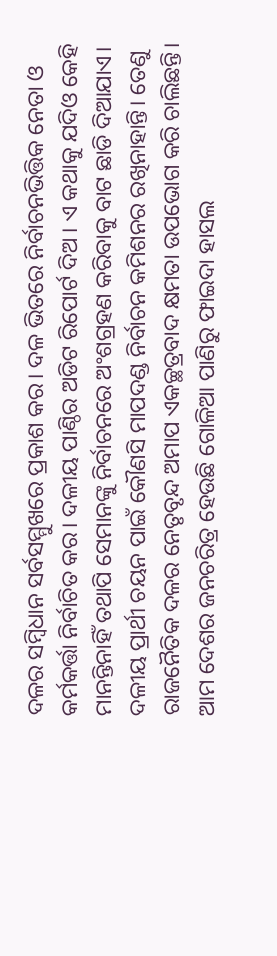ଦଳର ସମ୍ବିଧାନ ସର୍ବସମ୍ମୁଖରେ ପ୍ରକାଶ କର। ଦଳ ଭିତରେ ନିର୍ବାଚନଭିତ୍ତିକ ନେତା ଓ କର୍ମକର୍ତ୍ତା ନିର୍ବାଚିତ କର। ଦଳୀୟ ପାଣ୍ଠିର ଅଡିଟ ରିପୋର୍ଟ ଦିଅ । ଏ କଥାକୁ ଯଦିଓ କେହି ମାନନ୍ତିନାହିଁ ତଥାପି ସେମାନଙ୍କୁ ନିର୍ବାଚନରେ ଅଂଶଗ୍ରହଣ କରିବାକୁ ବାଟ ଛାଡି ଦିଆଯାଏ। ଦଳୀୟ ପ୍ରାର୍ଥୀ ଚୟନ ପାଇଁ କୌଣସି ମାପଦଣ୍ଡ ନିର୍ବାଚନ କମିଶନର ରଖିନାହାନ୍ତି। ତେଣୁ ରାଜନୈତିକ ଦଳର ନେତୃବୃନ୍ଦ ଅମାପ ଏକଚ୍ଛତ୍ରବାଦ କ୍ଷମତା ଉପଭୋଗ କରି ଚାଲିଛନ୍ତି।
ଆମ ଦେଶର ଜନଚରିତ୍ର ହେଉଛି ଗୋଳିଆ ପାଣିରୁ ଫାଇଦା ହାସଲ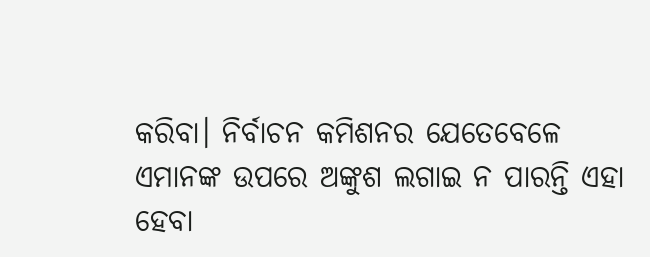କରିବା। ନିର୍ବାଚନ କମିଶନର ଯେତେବେଳେ ଏମାନଙ୍କ ଉପରେ ଅଙ୍କୁଶ ଲଗାଇ ନ ପାରନ୍ତି ଏହା ହେବା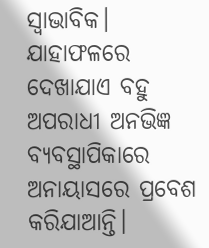ସ୍ବାଭାବିକ। ଯାହାଫଳରେ ଦେଖାଯାଏ ବହୁ ଅପରାଧୀ ଅନଭିଜ୍ଞ ବ୍ୟବସ୍ଥାପିକାରେ ଅନାୟାସରେ ପ୍ରବେଶ କରିଯାଆନ୍ତି।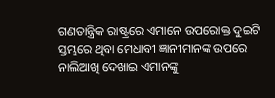ଗଣତାନ୍ତ୍ରିକ ରାଷ୍ଟ୍ରରେ ଏମାନେ ଉପରୋକ୍ତ ଦୁଇଟି ସ୍ତମ୍ଭରେ ଥିବା ମେଧାବୀ ଜ୍ଞାନୀମାନଙ୍କ ଉପରେ ନାଲିଆଖି ଦେଖାଇ ଏମାନଙ୍କୁ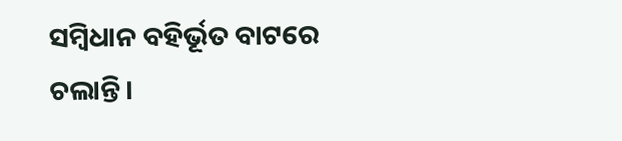ସମ୍ବିଧାନ ବହିର୍ଭୂତ ବାଟରେ ଚଲାନ୍ତି।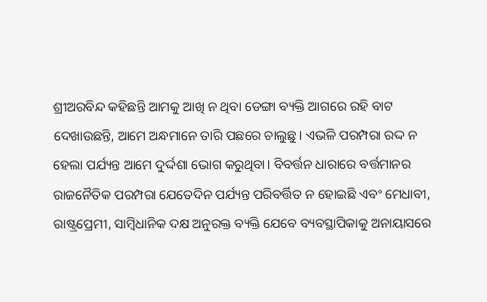ଶ୍ରୀଅରବିନ୍ଦ କହିଛନ୍ତି ଆମକୁ ଆଖି ନ ଥିବା ଡେଙ୍ଗା ବ୍ୟକ୍ତି ଆଗରେ ରହି ବାଟ ଦେଖାଉଛନ୍ତି, ଆମେ ଅନ୍ଧମାନେ ତାରି ପଛରେ ଚାଲୁଛୁ। ଏଭଳି ପରମ୍ପରା ରଦ୍ଦ ନ ହେଲା ପର୍ଯ୍ୟନ୍ତ ଆମେ ଦୁର୍ଦ୍ଦଶା ଭୋଗ କରୁଥିବା। ବିବର୍ତ୍ତନ ଧାରାରେ ବର୍ତ୍ତମାନର ରାଜନୈତିକ ପରମ୍ପରା ଯେତେଦିନ ପର୍ଯ୍ୟନ୍ତ ପରିବର୍ତ୍ତିତ ନ ହୋଇଛି ଏବଂ ମେଧାବୀ, ରାଷ୍ଟ୍ରପ୍ରେମୀ, ସାମ୍ବିଧାନିକ ଦକ୍ଷ ଅନୁରକ୍ତ ବ୍ୟକ୍ତି ଯେବେ ବ୍ୟବସ୍ଥାପିକାକୁ ଅନାୟାସରେ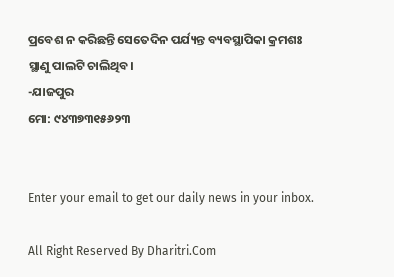ପ୍ରବେଶ ନ କରିଛନ୍ତି ସେତେଦିନ ପର୍ଯ୍ୟନ୍ତ ବ୍ୟବସ୍ଥାପିକା କ୍ରମଶଃ ସ୍ଥାଣୁ ପାଲଟି ଚାଲିଥିବ।
-ଯାଜପୁର
ମୋ: ୯୪୩୭୩୧୫୬୨୩


Enter your email to get our daily news in your inbox.

All Right Reserved By Dharitri.Com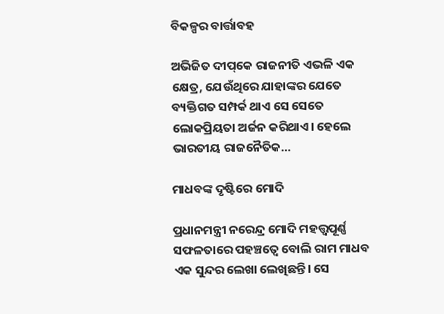ବିକଳ୍ପର ବାର୍ତ୍ତାବହ

ଅଭିଜିତ ଦୀପ୍‌କେ ରାଜନୀତି ଏଭଳି ଏକ କ୍ଷେତ୍ର, ଯେଉଁଥିରେ ଯାହାଙ୍କର ଯେତେ ବ୍ୟକ୍ତିଗତ ସମ୍ପର୍କ ଥାଏ ସେ ସେତେ ଲୋକପ୍ରିୟତା ଅର୍ଜନ କରିଥାଏ। ହେଲେ ଭାରତୀୟ ରାଜନୈତିକ…

ମାଧବଙ୍କ ଦୃଷ୍ଟିରେ ମୋଦି

ପ୍ରଧାନମନ୍ତ୍ରୀ ନରେନ୍ଦ୍ର ମୋଦି ମହତ୍ତ୍ୱପୂର୍ଣ୍ଣ ସଫଳତାରେ ପହଞ୍ଚତ୍ୱେ ବୋଲି ରାମ ମାଧବ ଏକ ସୁନ୍ଦର ଲେଖା ଲେଖିଛନ୍ତି। ସେ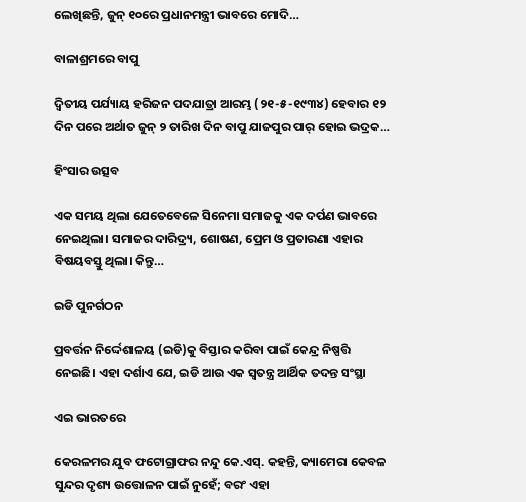ଲେଖିଛନ୍ତି, ଜୁନ୍‌ ୧୦ରେ ପ୍ରଧାନମନ୍ତ୍ରୀ ଭାବରେ ମୋଦି…

ବାଳାଶ୍ରମରେ ବାପୁ

ଦ୍ବିତୀୟ ପର୍ଯ୍ୟାୟ ହରିଜନ ପଦଯାତ୍ରା ଆରମ୍ଭ (୨୧-୫-୧୯୩୪) ହେବାର ୧୨ ଦିନ ପରେ ଅର୍ଥାତ ଜୁନ୍‌ ୨ ତାରିଖ ଦିନ ବାପୁ ଯାଜପୁର ପାର୍‌ ହୋଇ ଭଦ୍ରକ…

ହିଂସାର ଉତ୍ସବ

ଏକ ସମୟ ଥିଲା ଯେତେବେଳେ ସିନେମା ସମାଜକୁ ଏକ ଦର୍ପଣ ଭାବରେ ନେଇଥିଲା। ସମାଜର ଦାରିଦ୍ର୍ୟ, ଶୋଷଣ, ପ୍ରେମ ଓ ପ୍ରତାରଣା ଏହାର ବିଷୟବସ୍ତୁ ଥିଲା। କିନ୍ତୁ…

ଇଡି ପୁନର୍ଗଠନ

ପ୍ରବର୍ତ୍ତନ ନିର୍ଦ୍ଦେଶାଳୟ (ଇଡି)କୁ ବିସ୍ତାର କରିବା ପାଇଁ କେନ୍ଦ୍ର ନିଷ୍ପତ୍ତି ନେଇଛି। ଏହା ଦର୍ଶାଏ ଯେ, ଇଡି ଆଉ ଏକ ସ୍ବତନ୍ତ୍ର ଆର୍ଥିକ ତଦନ୍ତ ସଂସ୍ଥା

ଏଇ ଭାରତରେ

କେରଳମର ଯୁବ ଫଟୋଗ୍ରାଫର ନନ୍ଦୁ କେ.ଏସ୍‌. କହନ୍ତି, କ୍ୟାମେରା କେବଳ ସୁନ୍ଦର ଦୃଶ୍ୟ ଉତ୍ତୋଳନ ପାଇଁ ନୁହେଁ; ବରଂ ଏହା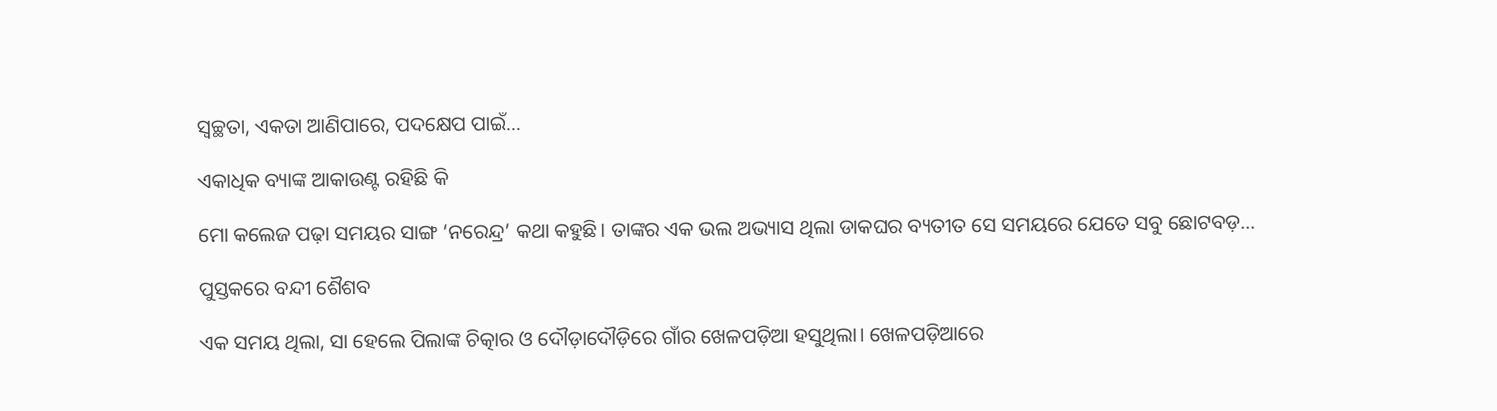ସ୍ବଚ୍ଛତା, ଏକତା ଆଣିପାରେ, ପଦକ୍ଷେପ ପାଇଁ…

ଏକାଧିକ ବ୍ୟାଙ୍କ ଆକାଉଣ୍ଟ ରହିଛି କି

ମୋ କଲେଜ ପଢ଼ା ସମୟର ସାଙ୍ଗ ‘ନରେନ୍ଦ୍ର’ କଥା କହୁଛି। ତାଙ୍କର ଏକ ଭଲ ଅଭ୍ୟାସ ଥିଲା ଡାକଘର ବ୍ୟତୀତ ସେ ସମୟରେ ଯେତେ ସବୁ ଛୋଟବଡ଼…

ପୁସ୍ତକରେ ବନ୍ଦୀ ଶୈଶବ

ଏକ ସମୟ ଥିଲା, ସା ହେଲେ ପିଲାଙ୍କ ଚିତ୍କାର ଓ ଦୌଡ଼ାଦୌଡ଼ିରେ ଗାଁର ଖେଳପଡ଼ିଆ ହସୁଥିଲା। ଖେଳପଡ଼ିଆରେ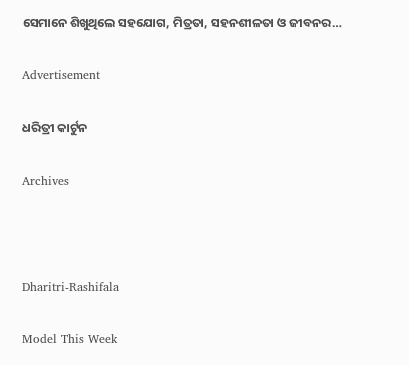ସେମାନେ ଶିଖୁଥିଲେ ସହଯୋଗ, ମିତ୍ରତା, ସହନଶୀଳତା ଓ ଜୀବନର…

Advertisement

ଧରିତ୍ରୀ କାର୍ଟୁନ

Archives



Dharitri-Rashifala

Model This Week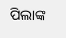ପିଲାଙ୍କ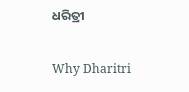ଧରିତ୍ରୀ

Why Dharitri